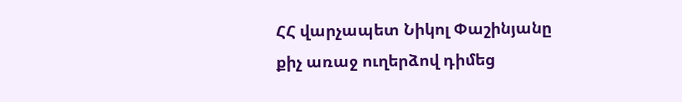ՀՀ վարչապետ Նիկոլ Փաշինյանը քիչ առաջ ուղերձով դիմեց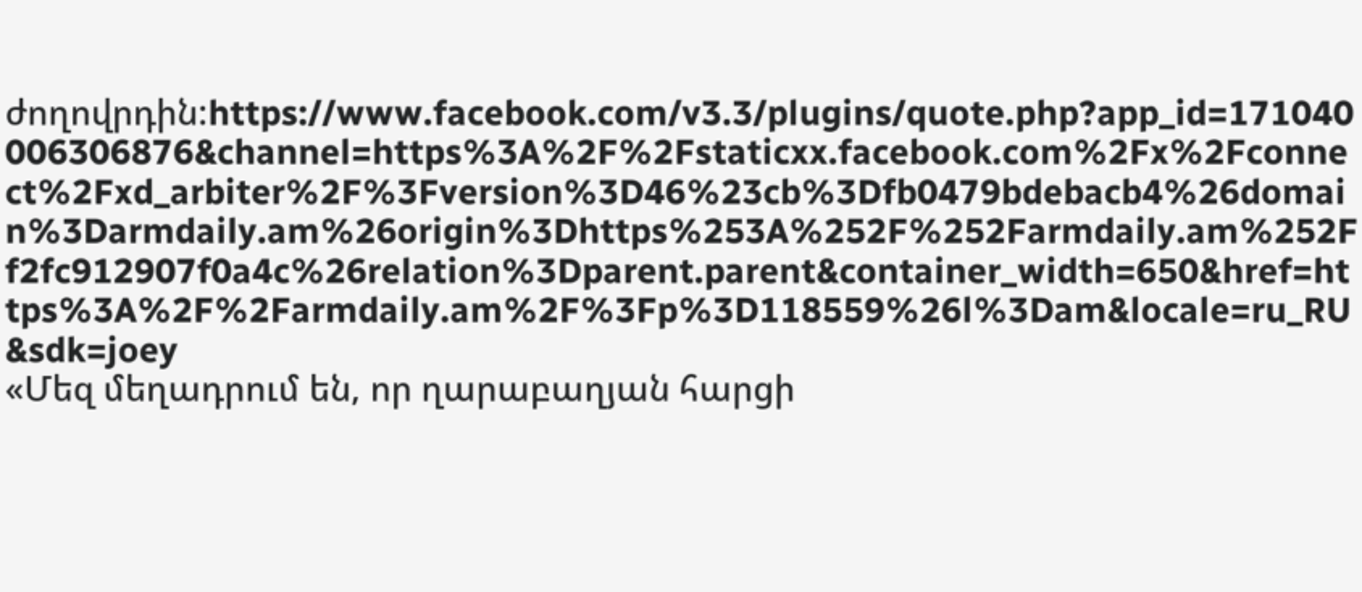ժողովրդին:https://www.facebook.com/v3.3/plugins/quote.php?app_id=171040006306876&channel=https%3A%2F%2Fstaticxx.facebook.com%2Fx%2Fconnect%2Fxd_arbiter%2F%3Fversion%3D46%23cb%3Dfb0479bdebacb4%26domain%3Darmdaily.am%26origin%3Dhttps%253A%252F%252Farmdaily.am%252Ff2fc912907f0a4c%26relation%3Dparent.parent&container_width=650&href=https%3A%2F%2Farmdaily.am%2F%3Fp%3D118559%26l%3Dam&locale=ru_RU&sdk=joey
«Մեզ մեղադրում են, որ ղարաբաղյան հարցի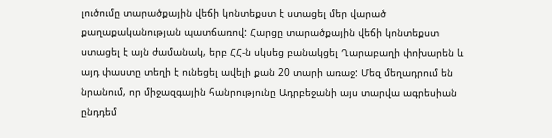լուծումը տարածքային վեճի կոնտեքստ է ստացել մեր վարած քաղաքականության պատճառով: Հարցը տարածքային վեճի կոնտեքստ ստացել է այն ժամանակ, երբ ՀՀ-ն սկսեց բանակցել Ղարաբաղի փոխարեն և այդ փաստը տեղի է ունեցել ավելի քան 20 տարի առաջ: Մեզ մեղադրում են նրանում, որ միջազգային հանրությունը Ադրբեջանի այս տարվա ագրեսիան ընդդեմ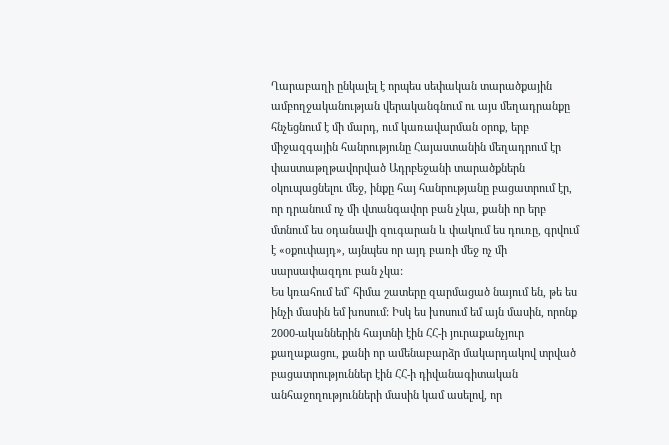Ղարաբաղի ընկալել է որպես սեփական տարածքային ամբողջականության վերականգնում ու այս մեղադրանքը հնչեցնում է մի մարդ, ում կառավարման օրոք, երբ միջազգային հանրությունը Հայաստանին մեղադրում էր փաստաթղթավորված Ադրբեջանի տարածքներն օկուպացնելու մեջ, ինքը հայ հանրությանը բացատրում էր, որ դրանում ոչ մի վտանգավոր բան չկա, քանի որ երբ մտնում ես օդանավի զուգարան և փակում ես դուռը, գրվում է «օքուփայդ», այնպես որ այդ բառի մեջ ոչ մի սարսափազդու բան չկա:
Ես կռահում եմ` հիմա շատերը զարմացած նայում են, թե ես ինչի մասին եմ խոսում: Իսկ ես խոսում եմ այն մասին, որոնք 2000-ականներին հայտնի էին ՀՀ-ի յուրաքանչյուր քաղաքացու, քանի որ ամենաբարձր մակարդակով տրված բացատրություններ էին ՀՀ-ի դիվանագիտական անհաջողությունների մասին կամ ասելով, որ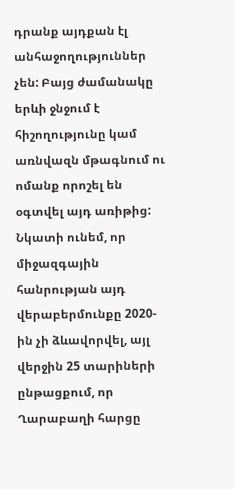դրանք այդքան էլ անհաջողություններ չեն: Բայց ժամանակը երևի ջնջում է հիշողությունը կամ առնվազն մթագնում ու ոմանք որոշել են օգտվել այդ առիթից:
Նկատի ունեմ, որ միջազգային հանրության այդ վերաբերմունքը 2020-ին չի ձևավորվել, այլ վերջին 25 տարիների ընթացքում, որ Ղարաբաղի հարցը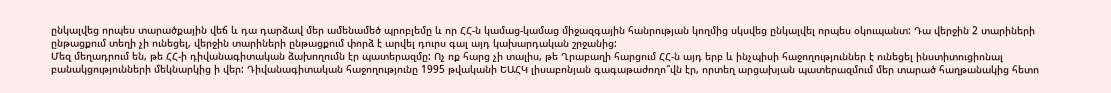ընկալվեց որպես տարածքային վեճ և դա դարձավ մեր ամենամեծ պրոբլեմը և որ ՀՀ-ն կամաց-կամաց միջազգային հանրության կողմից սկսվեց ընկալվել որպես օկուպանտ: Դա վերջին 2 տարիների ընթացքում տեղի չի ունեցել, վերջին տարիների ընթացքում փորձ է արվել դուրս գալ այդ կախարդական շրջանից:
Մեզ մեղադրում են, թե ՀՀ-ի դիվանագիտական ձախողումն էր պատերազմը: Ոչ ոք հարց չի տալիս, թե Ղրաբաղի հարցում ՀՀ-ն այդ երբ և ինչպիսի հաջողություններ է ունեցել ինստիտուցիոնալ բանակցությունների մեկնարկից ի վեր: Դիվանագիտական հաջողությունը 1995 թվականի ԵԱՀԿ լիսաբոնյան գագաթաժողո՞վն էր, որտեղ արցախյան պատերազմում մեր տարած հաղթանակից հետո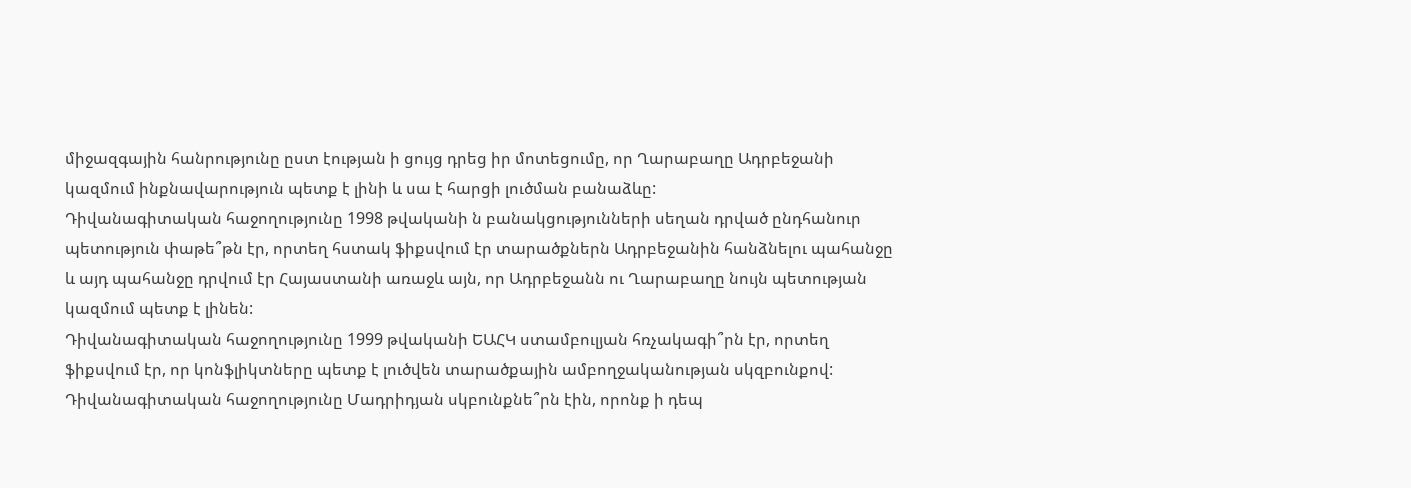միջազգային հանրությունը ըստ էության ի ցույց դրեց իր մոտեցումը, որ Ղարաբաղը Ադրբեջանի կազմում ինքնավարություն պետք է լինի և սա է հարցի լուծման բանաձևը:
Դիվանագիտական հաջողությունը 1998 թվականի ն բանակցությունների սեղան դրված ընդհանուր պետություն փաթե՞թն էր, որտեղ հստակ ֆիքսվում էր տարածքներն Ադրբեջանին հանձնելու պահանջը և այդ պահանջը դրվում էր Հայաստանի առաջև այն, որ Ադրբեջանն ու Ղարաբաղը նույն պետության կազմում պետք է լինեն:
Դիվանագիտական հաջողությունը 1999 թվականի ԵԱՀԿ ստամբուլյան հռչակագի՞րն էր, որտեղ ֆիքսվում էր, որ կոնֆլիկտները պետք է լուծվեն տարածքային ամբողջականության սկզբունքով:
Դիվանագիտական հաջողությունը Մադրիդյան սկբունքնե՞րն էին, որոնք ի դեպ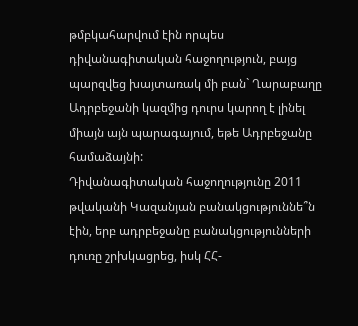թմբկահարվում էին որպես դիվանագիտական հաջողություն, բայց պարզվեց խայտառակ մի բան` Ղարաբաղը Ադրբեջանի կազմից դուրս կարող է լինել միայն այն պարագայում, եթե Ադրբեջանը համաձայնի:
Դիվանագիտական հաջողությունը 2011 թվականի Կազանյան բանակցություննե՞ն էին, երբ ադրբեջանը բանակցությունների դուռը շրխկացրեց, իսկ ՀՀ-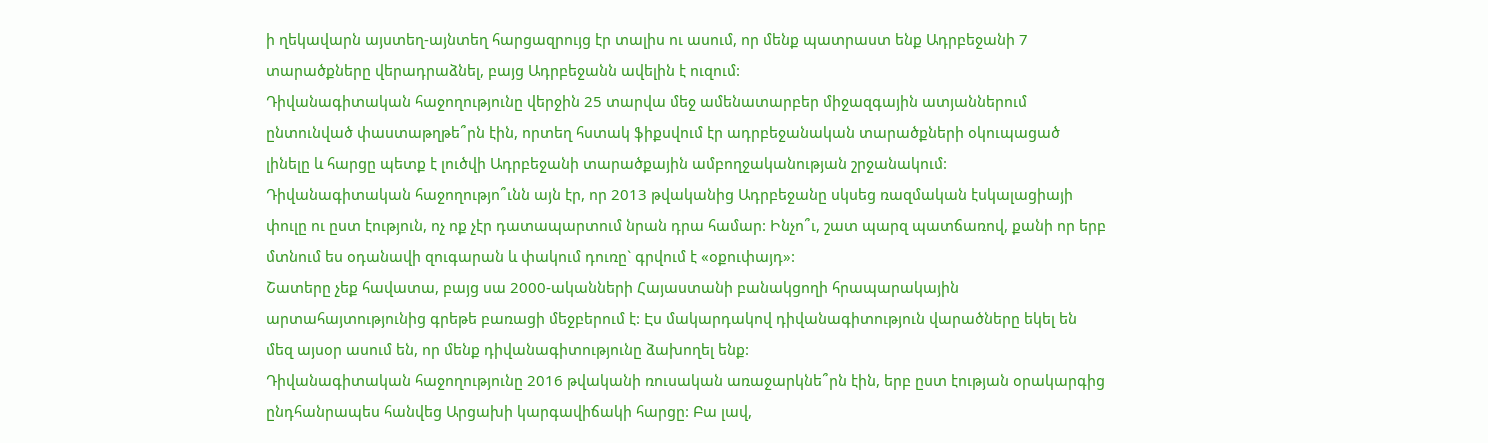ի ղեկավարն այստեղ-այնտեղ հարցազրույց էր տալիս ու ասում, որ մենք պատրաստ ենք Ադրբեջանի 7 տարածքները վերադրաձնել, բայց Ադրբեջանն ավելին է ուզում:
Դիվանագիտական հաջողությունը վերջին 25 տարվա մեջ ամենատարբեր միջազգային ատյաններում ընտունված փաստաթղթե՞րն էին, որտեղ հստակ ֆիքսվում էր ադրբեջանական տարածքների օկուպացած լինելը և հարցը պետք է լուծվի Ադրբեջանի տարածքային ամբողջականության շրջանակում:
Դիվանագիտական հաջողությո՞ւնն այն էր, որ 2013 թվականից Ադրբեջանը սկսեց ռազմական էսկալացիայի փուլը ու ըստ էություն, ոչ ոք չէր դատապարտում նրան դրա համար: Ինչո՞ւ, շատ պարզ պատճառով, քանի որ երբ մտնում ես օդանավի զուգարան և փակում դուռը` գրվում է «օքուփայդ»:
Շատերը չեք հավատա, բայց սա 2000-ականների Հայաստանի բանակցողի հրապարակային արտահայտությունից գրեթե բառացի մեջբերում է: Էս մակարդակով դիվանագիտություն վարածները եկել են մեզ այսօր ասում են, որ մենք դիվանագիտությունը ձախողել ենք:
Դիվանագիտական հաջողությունը 2016 թվականի ռուսական առաջարկնե՞րն էին, երբ ըստ էության օրակարգից ընդհանրապես հանվեց Արցախի կարգավիճակի հարցը: Բա լավ,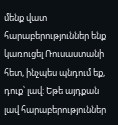մենք վատ հարաբերություններ ենք կառուցել Ռուսաստանի հետ, ինչպես պնդում եք, դուք՝ լավ: Եթե այդքան լավ հարաբերություններ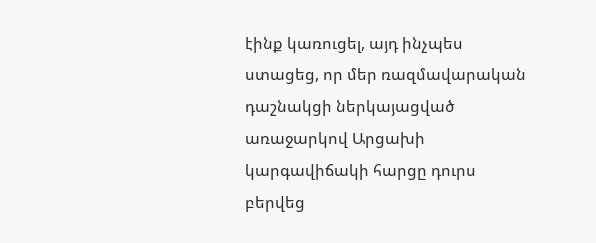էինք կառուցել, այդ ինչպես ստացեց, որ մեր ռազմավարական դաշնակցի ներկայացված առաջարկով Արցախի կարգավիճակի հարցը դուրս բերվեց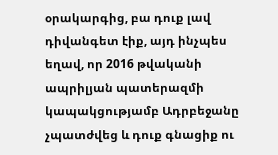օրակարգից, բա դուք լավ դիվանգետ էիք, այդ ինչպես եղավ, որ 2016 թվականի ապրիլյան պատերազմի կապակցությամբ Ադրբեջանը չպատժվեց և դուք գնացիք ու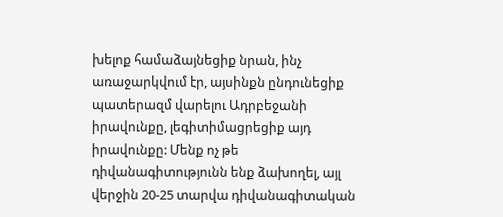խելոք համաձայնեցիք նրան, ինչ առաջարկվում էր, այսինքն ընդունեցիք պատերազմ վարելու Ադրբեջանի իրավունքը, լեգիտիմացրեցիք այդ իրավունքը: Մենք ոչ թե դիվանագիտությունն ենք ձախողել, այլ վերջին 20-25 տարվա դիվանագիտական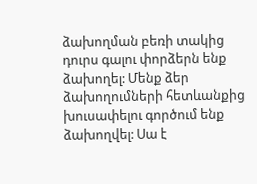ձախողման բեռի տակից դուրս գալու փորձերն ենք ձախողել: Մենք ձեր ձախողումների հետևանքից խուսափելու գործում ենք ձախողվել: Սա է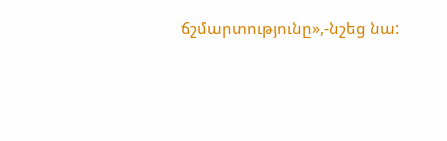ճշմարտությունը»,-նշեց նա: